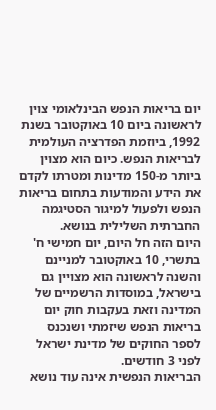יום בריאות הנפש הבינלאומי צוין לראשונה ביום 10 באוקטובר בשנת 1992, ביוזמת הפדרציה העולמית לבריאות הנפש. כיום הוא מצוין ביותר מ-150 מדינות ומטרתו לקדם את הידע והמודעות בתחום בריאות הנפש ולפעול למיגור הסטיגמה החברתית השלילית בנושא.
היום הזה חל היום, יום חמישי ח' בתשרי, 10 באוקטובר למניינם והשנה לראשונה הוא מצויין גם בישראל, במוסדות הרשמיים של המדינה וזאת בעקבות חוק יום בריאות הנפש שיזמתי ושנכנס לספר החוקים של מדינת ישראל לפני 3 חודשים.
הבריאות הנפשית אינה עוד נושא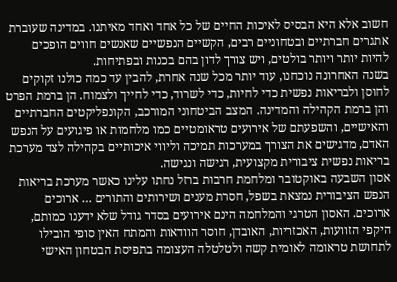חשוב אלא היא הבסיס לאיכות החיים של כל אחד ואחד מאיתנו. במדינה שעוברת אתגרים חברתיים ובטחוניים רבים, הקשיים הנפשיים שאנשים חווים הופכים להיות יותר ויותר בולטים, ויש צורך לדון בהם בכנות ובפתיחות.
בשנה האחרונה נוכחנו, עוד יותר מכל שנה אחרת, להבין עד כמה כולנו זקוקים לחוסן ולבריאות נפשית כדי לחיות, כדי לשרוד, כדי לחייך ולצמוח. הן ברמת הפרט והן ברמת הקהילה והמדינה. המצב הביטחוני המורכב, הקונפליקטים החברתיים והאישיים, והשפעתם של אירועים טראומטיים כמו מלחמות או פיגועים על הנפש האדם, מדגישים את הצורך במערכות תמיכה וליווי איכותיים בקהילה לצד מערכת בריאות נפשית ציבורית מקצועית, רגישה ונגישה.
אסון השבעה באוקטובר ומלחמת חרבות ברזל נחתו עלינו כאשר מערכת בריאות הנפש הציבורית נמצאת בשפל, חסרת מענים ושירותים והתורים … ארוכים ארוכים. האסון הטרגי והמלחמה הינם אירועים בסדר גודל שלא ידענו כמותם, היקפי הזוועות, האכזריות, האובדן, חוסר הוודאות והמתח האין סופי הובילו לתחושת טראומה לאומית קשה ולטלטלה העצומה בתפיסת הבטחון האישי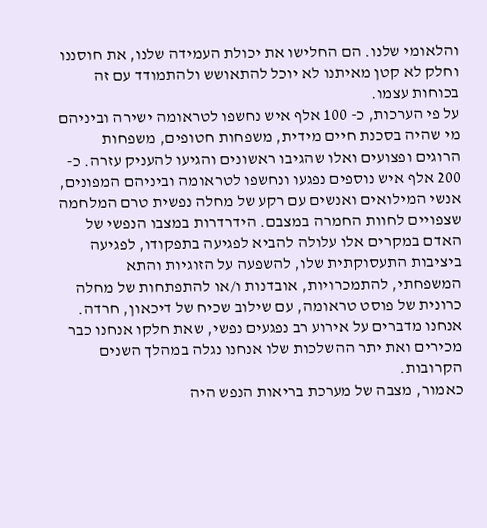והלאומי שלנו. הם החלישו את יכולת העמידה שלנו, את חוסננו וחלק לא קטן מאיתנו לא יוכל להתאושש ולהתמודד עם זה בכוחות עצמו.
על פי הערכות, כ- 100 אלף איש נחשפו לטראומה ישירה וביניהם מי שהיה בסכנת חיים מידית, משפחות חטופים, משפחות הרוגים ופצועים ואלו שהגיבו ראשונים והגיעו להעניק עזרה. כ- 200 אלף איש נוספים נפגעו ונחשפו לטראומה וביניהם המפונים, אנשי המילואים ואנשים עם רקע של מחלה נפשית טרם המלחמה שצפויים לחוות החמרה במצבם. הידרדרות במצבו הנפשי של האדם במקרים אלו עלולה להביא לפגיעה בתפקודו, לפגיעה ביציבות התעסוקתית שלו, להשפעה על הזוגיות והתא המשפחתי, להתמכרויות, אובדנות ו/או להתפתחות של מחלה כרונית של פוסט טראומה, עם שילוב שכיח של דיכאון, חרדה. אנחנו מדברים על אירוע רב נפגעים נפשי, שאת חלקו אנחנו כבר מכירים ואת יתר ההשלכות שלו אנחנו נגלה במהלך השנים הקרובות.
כאמור, מצבה של מערכת בריאות הנפש היה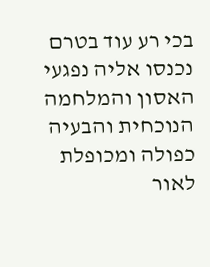בכי רע עוד בטרם נכנסו אליה נפגעי האסון והמלחמה הנוכחית והבעיה כפולה ומכופלת לאור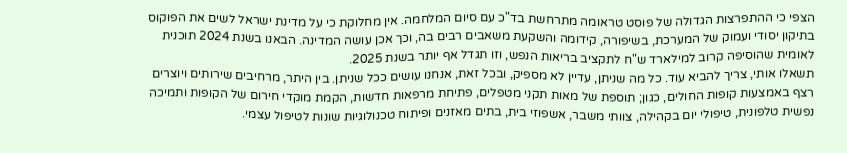הצפי כי ההתפרצות הגדולה של פוסט טראומה מתרחשת בד"כ עם סיום המלחמה. אין מחלוקת כי על מדינת ישראל לשים את הפוקוס בתיקון יסודי ועמוק של המערכת, בשיפורה, קידומה והשקעת משאבים רבים בה, וכך אכן עושה המדינה. הבאנו בשנת 2024 תוכנית לאומית שהוסיפה קרוב למילארד ש"ח לתקציב בריאות הנפש, וזו תגדל אף יותר בשנת 2025.
תשאלו אותי, צריך להביא עוד. כל מה שניתן, עדיין לא מספיק, ובכל זאת, אנחנו עושים ככל שניתן. בין היתר, מרחיבים שירותים ויוצרים רצף באמצעות קופות החולים, כגון; תוספת של מאות תקני מטפלים, פתיחת מרפאות חדשות, הקמת מוקדי חירום של הקופות ותמיכה נפשית טלפונית, טיפולי יום בקהילה, צוותי משבר, אשפוזי בית, בתים מאזנים ופיתוח טכנולוגיות שונות לטיפול עצמי.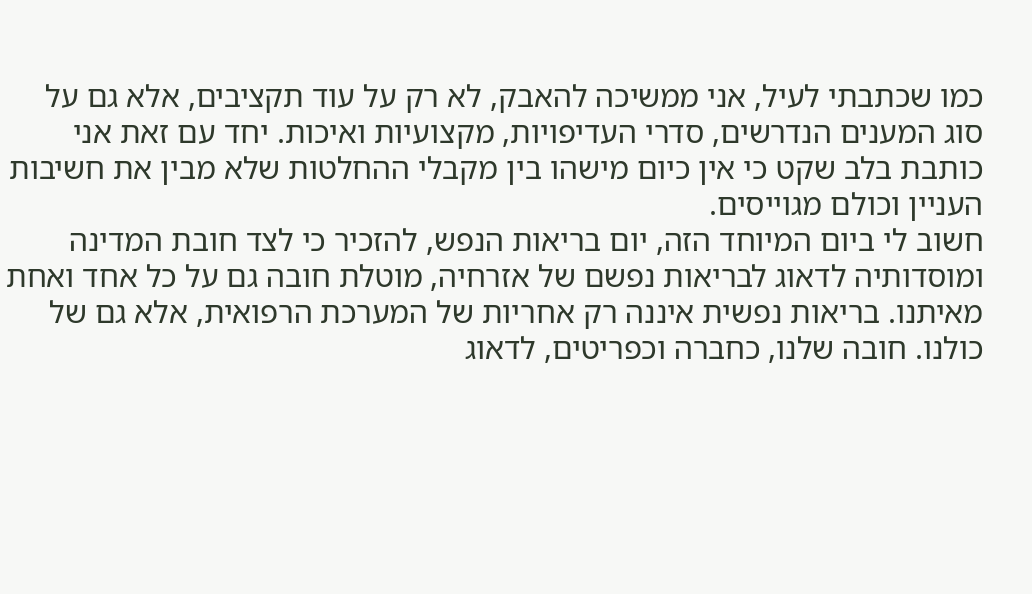כמו שכתבתי לעיל, אני ממשיכה להאבק, לא רק על עוד תקציבים, אלא גם על סוג המענים הנדרשים, סדרי העדיפויות, מקצועיות ואיכות. יחד עם זאת אני כותבת בלב שקט כי אין כיום מישהו בין מקבלי ההחלטות שלא מבין את חשיבות העניין וכולם מגוייסים.
חשוב לי ביום המיוחד הזה, יום בריאות הנפש, להזכיר כי לצד חובת המדינה ומוסדותיה לדאוג לבריאות נפשם של אזרחיה, מוטלת חובה גם על כל אחד ואחת מאיתנו. בריאות נפשית איננה רק אחריות של המערכת הרפואית, אלא גם של כולנו. חובה שלנו, כחברה וכפריטים, לדאוג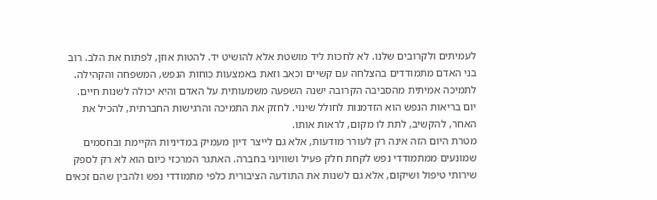לעמיתים ולקרובים שלנו. לא לחכות ליד מושטת אלא להושיט יד. להטות אוזן, לפתוח את הלב. רוב בני האדם מתמודדים בהצלחה עם קשיים וכאב וזאת באמצעות כוחות הנפש, המשפחה והקהילה. לתמיכה אמיתית מהסביבה הקרובה ישנה השפעה משמעותית על האדם והיא יכולה לשנות חיים. יום בריאות הנפש הוא הזדמנות לחולל שינוי. לחזק את התמיכה והרגישות החברתית, להכיל את האחר, להקשיב, לתת לו מקום, לראות אותו.
מטרת היום הזה אינה רק לעורר מודעות, אלא גם לייצר דיון מעמיק במדיניות הקיימת ובחסמים שמונעים ממתמודדי נפש לקחת חלק פעיל ושוויוני בחברה. האתגר המרכזי כיום הוא לא רק לספק שירותי טיפול ושיקום, אלא גם לשנות את התודעה הציבורית כלפי מתמודדי נפש ולהבין שהם זכאים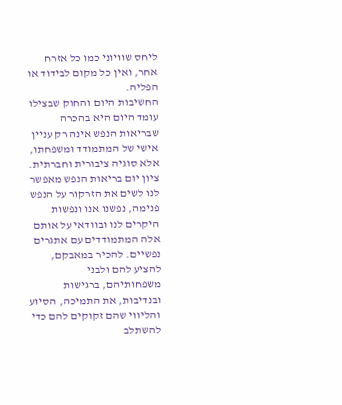ליחס שוויוני כמו כל אזרח אחר, ואין כל מקום לבידוד או הפליה.
החשיבות היום והחוק שבצילו עומד היום היא בהכרה שבריאות הנפש אינה רק עניין אישי של המתמודד ומשפחתו, אלא סוגיה ציבורית וחברתית. ציון יום בריאות הנפש מאפשר לנו לשים את הזרקור על הנפש פנימה, נפשנו אנו ונפשות היקרים לנו ובוודאי על אותם אלה המתמודדים עם אתגרים נפשיים. להכיר במאבקם, להציע להם ולבני משפחותיהם, ברגישות ובנדיבות, את התמיכה, הסיוע והליווי שהם זקוקים להם כדי להשתלב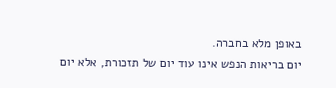באופן מלא בחברה.
יום בריאות הנפש אינו עוד יום של תזכורת, אלא יום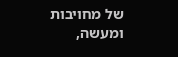של מחויבות ומעשה,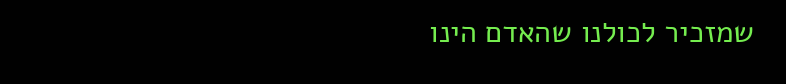שמזכיר לכולנו שהאדם הינו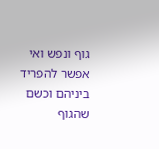גוף ונפש ואי אפשר להפריד ביניהם וכשם שהגוף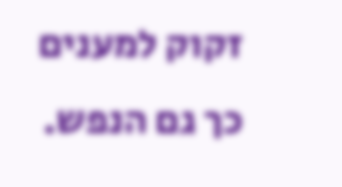זקוק למענים כך גם הנפש.